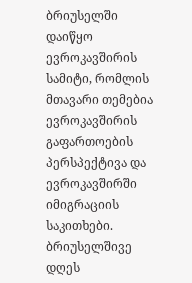ბრიუსელში დაიწყო ევროკავშირის სამიტი, რომლის მთავარი თემებია ევროკავშირის გაფართოების პერსპექტივა და ევროკავშირში იმიგრაციის საკითხები.
ბრიუსელშივე დღეს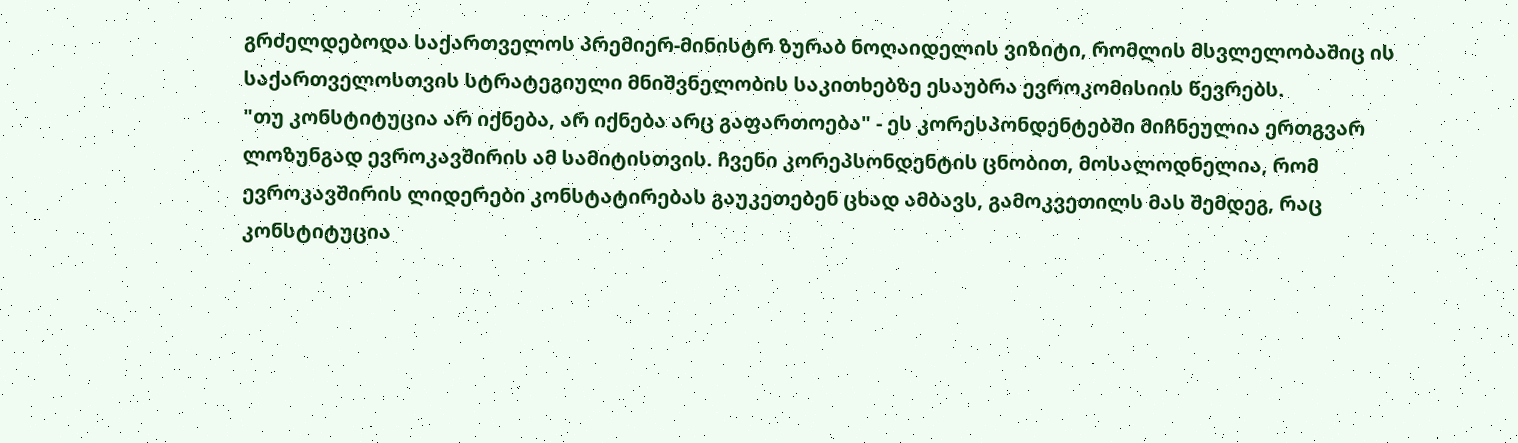გრძელდებოდა საქართველოს პრემიერ-მინისტრ ზურაბ ნოღაიდელის ვიზიტი, რომლის მსვლელობაშიც ის საქართველოსთვის სტრატეგიული მნიშვნელობის საკითხებზე ესაუბრა ევროკომისიის წევრებს.
"თუ კონსტიტუცია არ იქნება, არ იქნება არც გაფართოება" - ეს კორესპონდენტებში მიჩნეულია ერთგვარ ლოზუნგად ევროკავშირის ამ სამიტისთვის. ჩვენი კორეპსონდენტის ცნობით, მოსალოდნელია, რომ ევროკავშირის ლიდერები კონსტატირებას გაუკეთებენ ცხად ამბავს, გამოკვეთილს მას შემდეგ, რაც კონსტიტუცია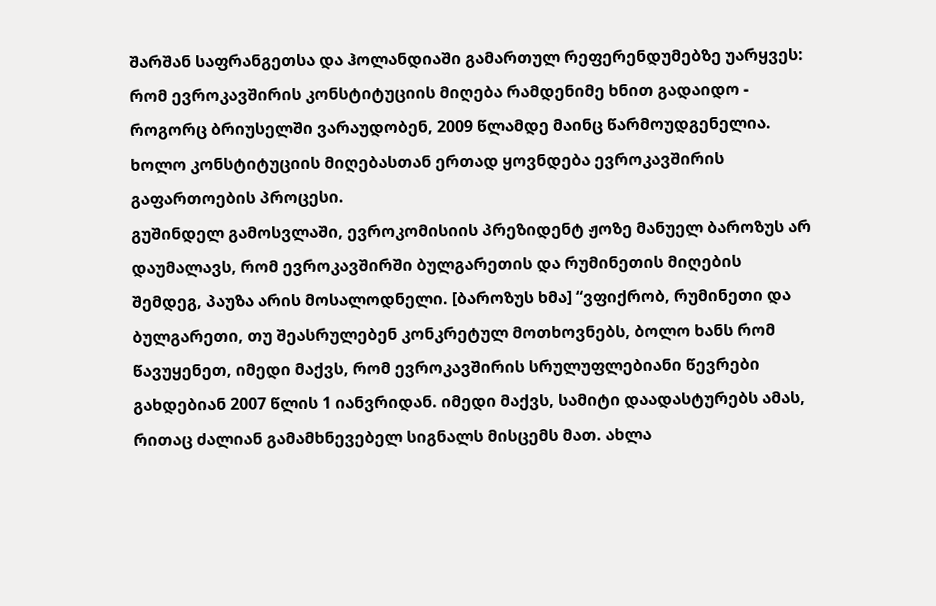შარშან საფრანგეთსა და ჰოლანდიაში გამართულ რეფერენდუმებზე უარყვეს: რომ ევროკავშირის კონსტიტუციის მიღება რამდენიმე ხნით გადაიდო - როგორც ბრიუსელში ვარაუდობენ, 2009 წლამდე მაინც წარმოუდგენელია. ხოლო კონსტიტუციის მიღებასთან ერთად ყოვნდება ევროკავშირის გაფართოების პროცესი.
გუშინდელ გამოსვლაში, ევროკომისიის პრეზიდენტ ჟოზე მანუელ ბაროზუს არ დაუმალავს, რომ ევროკავშირში ბულგარეთის და რუმინეთის მიღების შემდეგ, პაუზა არის მოსალოდნელი. [ბაროზუს ხმა] “ვფიქრობ, რუმინეთი და ბულგარეთი, თუ შეასრულებენ კონკრეტულ მოთხოვნებს, ბოლო ხანს რომ წავუყენეთ, იმედი მაქვს, რომ ევროკავშირის სრულუფლებიანი წევრები გახდებიან 2007 წლის 1 იანვრიდან. იმედი მაქვს, სამიტი დაადასტურებს ამას, რითაც ძალიან გამამხნევებელ სიგნალს მისცემს მათ. ახლა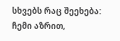სხვებს რაც შეეხება: ჩემი აზრით,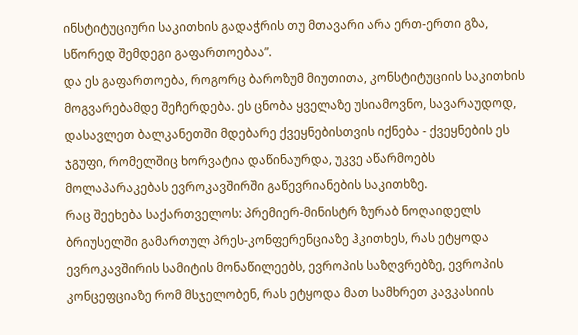ინსტიტუციური საკითხის გადაჭრის თუ მთავარი არა ერთ-ერთი გზა, სწორედ შემდეგი გაფართოებაა”.
და ეს გაფართოება, როგორც ბაროზუმ მიუთითა, კონსტიტუციის საკითხის მოგვარებამდე შეჩერდება. ეს ცნობა ყველაზე უსიამოვნო, სავარაუდოდ, დასავლეთ ბალკანეთში მდებარე ქვეყნებისთვის იქნება - ქვეყნების ეს ჯგუფი, რომელშიც ხორვატია დაწინაურდა, უკვე აწარმოებს მოლაპარაკებას ევროკავშირში გაწევრიანების საკითხზე.
რაც შეეხება საქართველოს: პრემიერ-მინისტრ ზურაბ ნოღაიდელს ბრიუსელში გამართულ პრეს-კონფერენციაზე ჰკითხეს, რას ეტყოდა ევროკავშირის სამიტის მონაწილეებს, ევროპის საზღვრებზე, ევროპის კონცეფციაზე რომ მსჯელობენ, რას ეტყოდა მათ სამხრეთ კავკასიის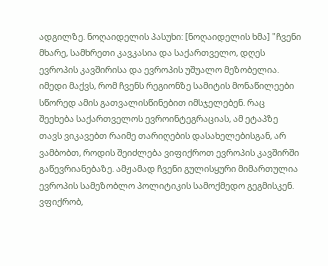ადგილზე. ნოღაიდელის პასუხი: [ნოღაიდელის ხმა] "ჩვენი მხარე, სამხრეთი კავკასია და საქართველო, დღეს ევროპის კავშირისა და ევროპის უშუალო მეზობელია. იმედი მაქვს, რომ ჩვენს რეგიონზე სამიტის მონაწილეები სწორედ ამის გათვალისწინებით იმსჯელებენ. რაც შეეხება საქართველოს ევროინტეგრაციას, ამ ეტაპზე თავს ვიკავებთ რაიმე თარიღების დასახელებისგან, არ ვამბობთ, როდის შეიძლება ვიფიქროთ ევროპის კავშირში გაწევრიანებაზე. ამჟამად ჩვენი გულისყური მიმართულია ევროპის სამეზობლო პოლიტიკის სამოქმედო გეგმისკენ. ვფიქრობ,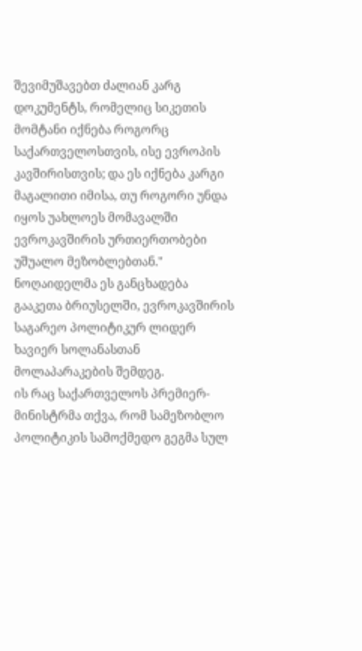შევიმუშავებთ ძალიან კარგ დოკუმენტს, რომელიც სიკეთის მომტანი იქნება როგორც საქართველოსთვის, ისე ევროპის კავშირისთვის; და ეს იქნება კარგი მაგალითი იმისა, თუ როგორი უნდა იყოს უახლოეს მომავალში ევროკავშირის ურთიერთობები უშუალო მეზობლებთან." ნოღაიდელმა ეს განცხადება გააკეთა ბრიუსელში, ევროკავშირის საგარეო პოლიტიკურ ლიდერ ხავიერ სოლანასთან მოლაპარაკების შემდეგ.
ის რაც საქართველოს პრემიერ-მინისტრმა თქვა, რომ სამეზობლო პოლიტიკის სამოქმედო გეგმა სულ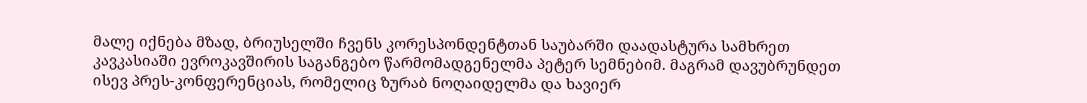მალე იქნება მზად, ბრიუსელში ჩვენს კორესპონდენტთან საუბარში დაადასტურა სამხრეთ კავკასიაში ევროკავშირის საგანგებო წარმომადგენელმა პეტერ სემნებიმ. მაგრამ დავუბრუნდეთ ისევ პრეს-კონფერენციას, რომელიც ზურაბ ნოღაიდელმა და ხავიერ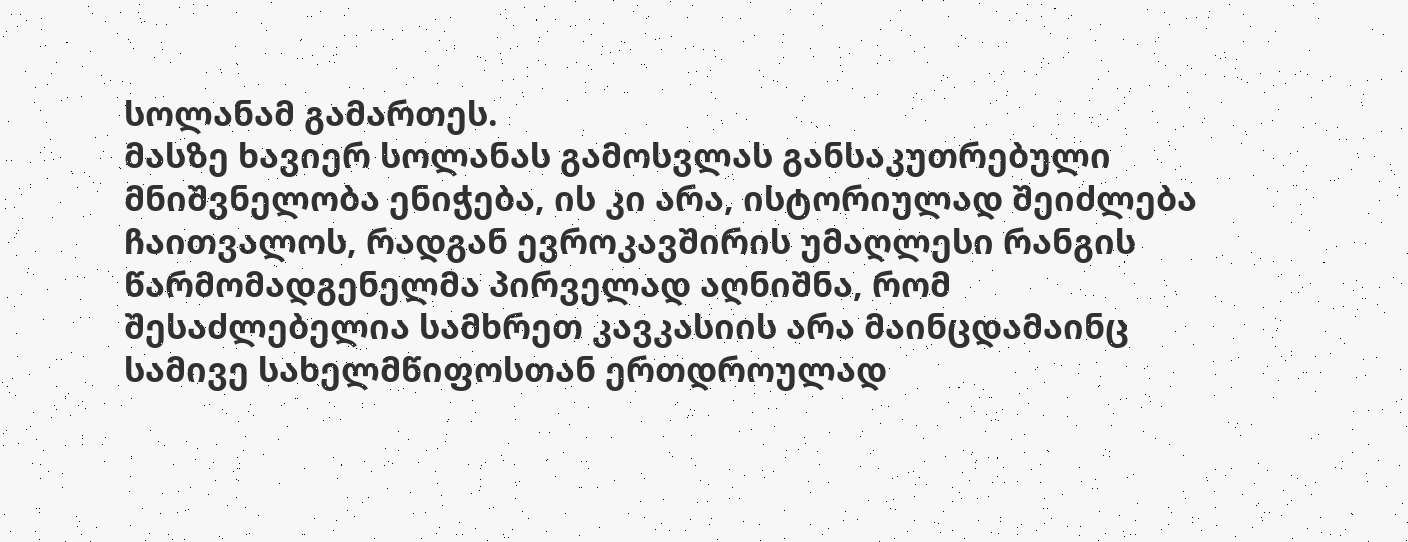სოლანამ გამართეს.
მასზე ხავიერ სოლანას გამოსვლას განსაკუთრებული მნიშვნელობა ენიჭება, ის კი არა, ისტორიულად შეიძლება ჩაითვალოს, რადგან ევროკავშირის უმაღლესი რანგის წარმომადგენელმა პირველად აღნიშნა, რომ შესაძლებელია სამხრეთ კავკასიის არა მაინცდამაინც სამივე სახელმწიფოსთან ერთდროულად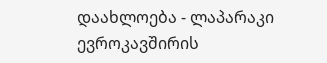დაახლოება - ლაპარაკი ევროკავშირის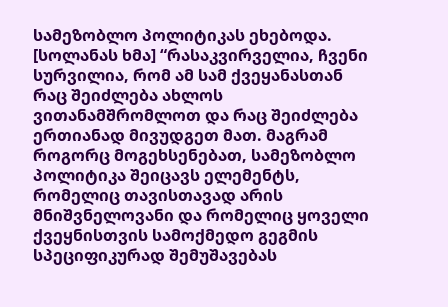სამეზობლო პოლიტიკას ეხებოდა. [სოლანას ხმა] “რასაკვირველია, ჩვენი სურვილია, რომ ამ სამ ქვეყანასთან რაც შეიძლება ახლოს ვითანამშრომლოთ და რაც შეიძლება ერთიანად მივუდგეთ მათ. მაგრამ როგორც მოგეხსენებათ, სამეზობლო პოლიტიკა შეიცავს ელემენტს, რომელიც თავისთავად არის მნიშვნელოვანი და რომელიც ყოველი ქვეყნისთვის სამოქმედო გეგმის სპეციფიკურად შემუშავებას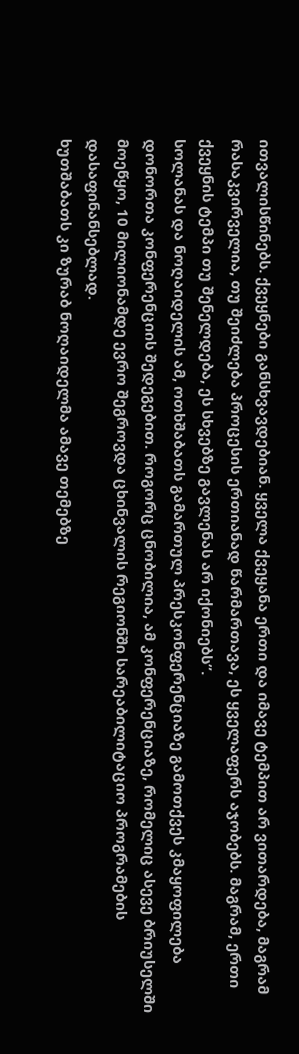ითვალისწინებს. ქვეყნები განსხვავდებიან. ყველა ქვეყანა ერთი და იმავე ტემპით არ ვითარდება, მაგრამ რასაკვირველია, თუ შეიძლება პროცესის ერთიანად წარმართავა, ეს ყველაფერს აჯობებს. მაგრამ, ერთი ქვეყნის ტემპი თუ შენელდება, ეს სხვებზე გავლენას არ იქონიებს”.
სოლანას და ნოღაიდელის ამ, ოთხშაბათს გამართულ პრესკონფერენციაზე გამოთქვეს კმაყოფილება დონორთა კონფერენციის შედეგებით. როგორც ცნობილია, ამ კონფერენციაზე, რომელიც ასევე ბრიუსელში მოეწყო, 10 მილიონამდე ევრო შეგროვდა ცხინვალის რეგიონში სარეაბილიტაციო პროგრამების დასაფინანსებლად.
ხუთშაბათს კი ზურაბ ნოღაიდელმა ამავე თემებზე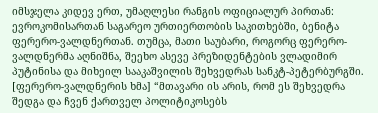იმსჯელა კიდევ ერთ, უმაღლესი რანგის ოფიციალურ პირთან: ევროკომისართან საგარეო ურთიერთობის საკითხებში, ბენიტა ფერერო-ვალდნერთან. თუმცა, მათი საუბარი, როგორც ფერერო-ვალდნერმა აღნიშნა, შეეხო ასევე პრეზიდენტების ვლადიმირ პუტინისა და მიხეილ სააკაშვილის შეხვედრას სანკტ-პეტერბურგში.
[ფერერო-ვალდნერის ხმა] “მთავარი ის არის, რომ ეს შეხვედრა შედგა და ჩვენ ქართველ პოლიტიკოსებს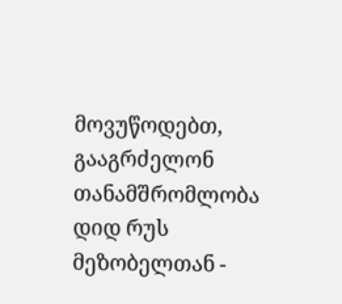მოვუწოდებთ, გააგრძელონ თანამშრომლობა დიდ რუს მეზობელთან -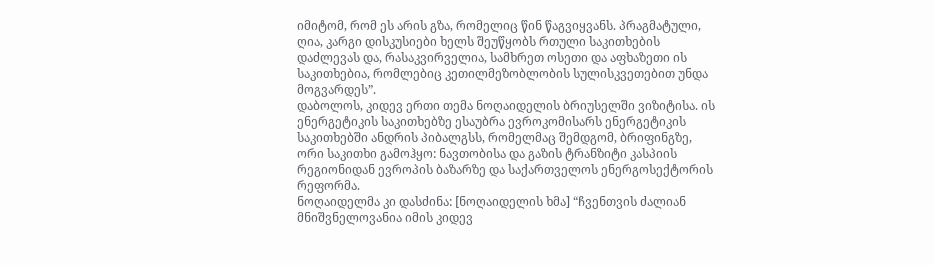იმიტომ, რომ ეს არის გზა, რომელიც წინ წაგვიყვანს. პრაგმატული, ღია, კარგი დისკუსიები ხელს შეუწყობს რთული საკითხების დაძლევას და, რასაკვირველია, სამხრეთ ოსეთი და აფხაზეთი ის საკითხებია, რომლებიც კეთილმეზობლობის სულისკვეთებით უნდა მოგვარდეს”.
დაბოლოს, კიდევ ერთი თემა ნოღაიდელის ბრიუსელში ვიზიტისა. ის ენერგეტიკის საკითხებზე ესაუბრა ევროკომისარს ენერგეტიკის საკითხებში ანდრის პიბალგსს, რომელმაც შემდგომ, ბრიფინგზე, ორი საკითხი გამოჰყო: ნავთობისა და გაზის ტრანზიტი კასპიის რეგიონიდან ევროპის ბაზარზე და საქართველოს ენერგოსექტორის რეფორმა.
ნოღაიდელმა კი დასძინა: [ნოღაიდელის ხმა] “ჩვენთვის ძალიან მნიშვნელოვანია იმის კიდევ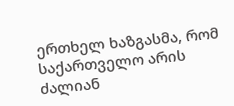ერთხელ ხაზგასმა, რომ საქართველო არის ძალიან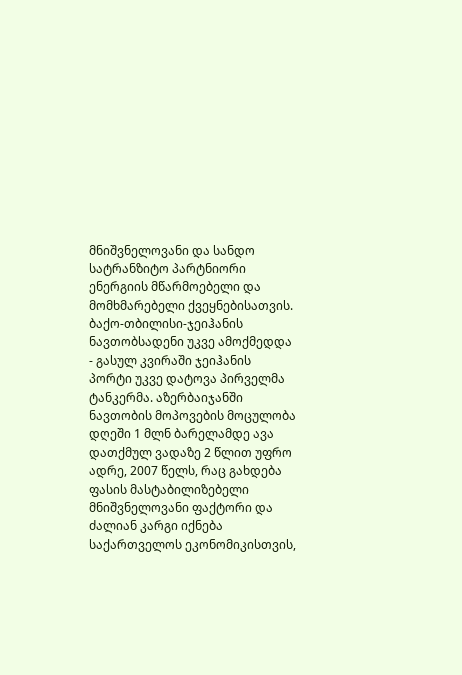მნიშვნელოვანი და სანდო სატრანზიტო პარტნიორი ენერგიის მწარმოებელი და მომხმარებელი ქვეყნებისათვის. ბაქო-თბილისი-ჯეიჰანის ნავთობსადენი უკვე ამოქმედდა - გასულ კვირაში ჯეიჰანის პორტი უკვე დატოვა პირველმა ტანკერმა. აზერბაიჯანში ნავთობის მოპოვების მოცულობა დღეში 1 მლნ ბარელამდე ავა დათქმულ ვადაზე 2 წლით უფრო ადრე, 2007 წელს, რაც გახდება ფასის მასტაბილიზებელი მნიშვნელოვანი ფაქტორი და ძალიან კარგი იქნება საქართველოს ეკონომიკისთვის,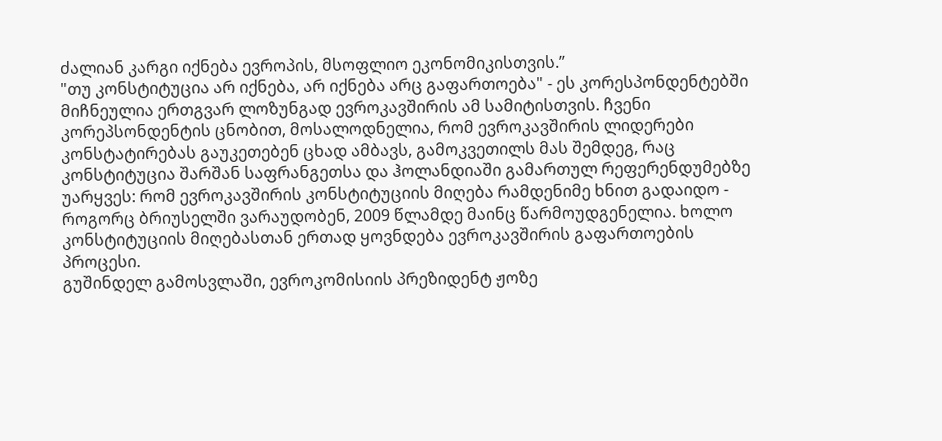ძალიან კარგი იქნება ევროპის, მსოფლიო ეკონომიკისთვის.”
"თუ კონსტიტუცია არ იქნება, არ იქნება არც გაფართოება" - ეს კორესპონდენტებში მიჩნეულია ერთგვარ ლოზუნგად ევროკავშირის ამ სამიტისთვის. ჩვენი კორეპსონდენტის ცნობით, მოსალოდნელია, რომ ევროკავშირის ლიდერები კონსტატირებას გაუკეთებენ ცხად ამბავს, გამოკვეთილს მას შემდეგ, რაც კონსტიტუცია შარშან საფრანგეთსა და ჰოლანდიაში გამართულ რეფერენდუმებზე უარყვეს: რომ ევროკავშირის კონსტიტუციის მიღება რამდენიმე ხნით გადაიდო - როგორც ბრიუსელში ვარაუდობენ, 2009 წლამდე მაინც წარმოუდგენელია. ხოლო კონსტიტუციის მიღებასთან ერთად ყოვნდება ევროკავშირის გაფართოების პროცესი.
გუშინდელ გამოსვლაში, ევროკომისიის პრეზიდენტ ჟოზე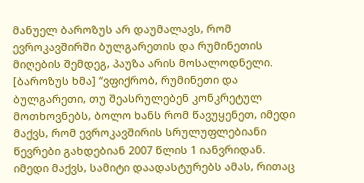მანუელ ბაროზუს არ დაუმალავს, რომ ევროკავშირში ბულგარეთის და რუმინეთის მიღების შემდეგ, პაუზა არის მოსალოდნელი. [ბაროზუს ხმა] “ვფიქრობ, რუმინეთი და ბულგარეთი, თუ შეასრულებენ კონკრეტულ მოთხოვნებს, ბოლო ხანს რომ წავუყენეთ, იმედი მაქვს, რომ ევროკავშირის სრულუფლებიანი წევრები გახდებიან 2007 წლის 1 იანვრიდან. იმედი მაქვს, სამიტი დაადასტურებს ამას, რითაც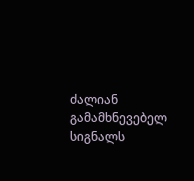ძალიან გამამხნევებელ სიგნალს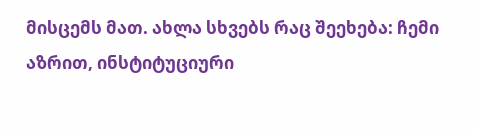მისცემს მათ. ახლა სხვებს რაც შეეხება: ჩემი აზრით, ინსტიტუციური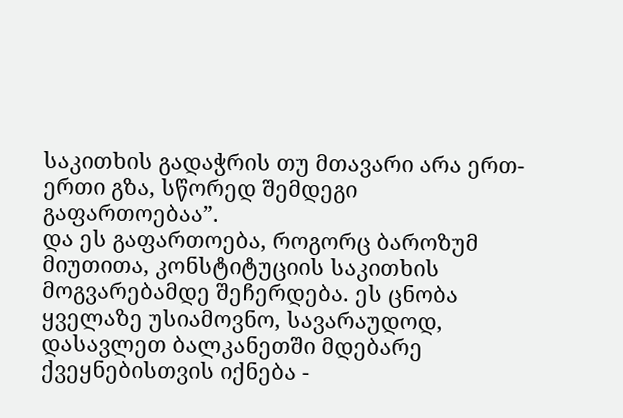საკითხის გადაჭრის თუ მთავარი არა ერთ-ერთი გზა, სწორედ შემდეგი გაფართოებაა”.
და ეს გაფართოება, როგორც ბაროზუმ მიუთითა, კონსტიტუციის საკითხის მოგვარებამდე შეჩერდება. ეს ცნობა ყველაზე უსიამოვნო, სავარაუდოდ, დასავლეთ ბალკანეთში მდებარე ქვეყნებისთვის იქნება -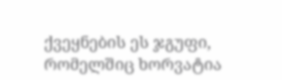ქვეყნების ეს ჯგუფი, რომელშიც ხორვატია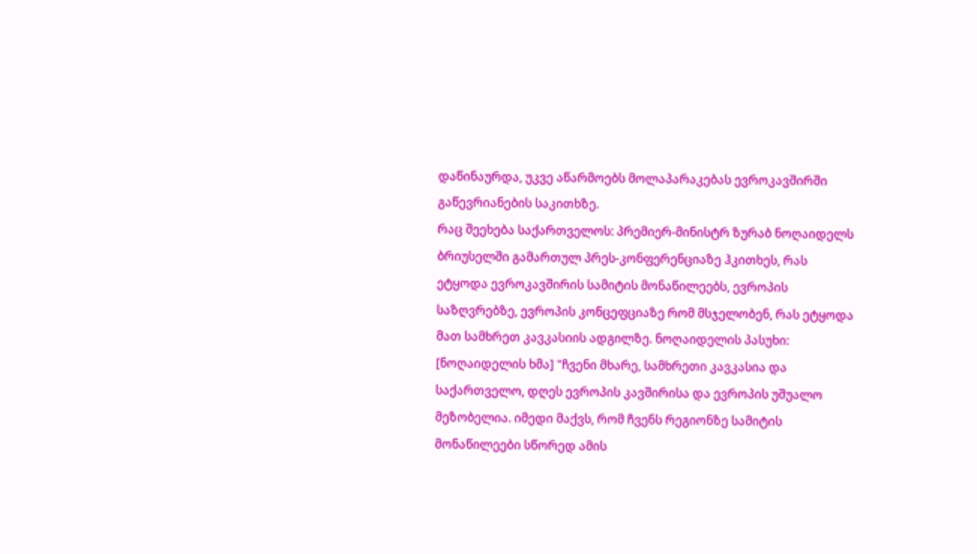დაწინაურდა, უკვე აწარმოებს მოლაპარაკებას ევროკავშირში გაწევრიანების საკითხზე.
რაც შეეხება საქართველოს: პრემიერ-მინისტრ ზურაბ ნოღაიდელს ბრიუსელში გამართულ პრეს-კონფერენციაზე ჰკითხეს, რას ეტყოდა ევროკავშირის სამიტის მონაწილეებს, ევროპის საზღვრებზე, ევროპის კონცეფციაზე რომ მსჯელობენ, რას ეტყოდა მათ სამხრეთ კავკასიის ადგილზე. ნოღაიდელის პასუხი: [ნოღაიდელის ხმა] "ჩვენი მხარე, სამხრეთი კავკასია და საქართველო, დღეს ევროპის კავშირისა და ევროპის უშუალო მეზობელია. იმედი მაქვს, რომ ჩვენს რეგიონზე სამიტის მონაწილეები სწორედ ამის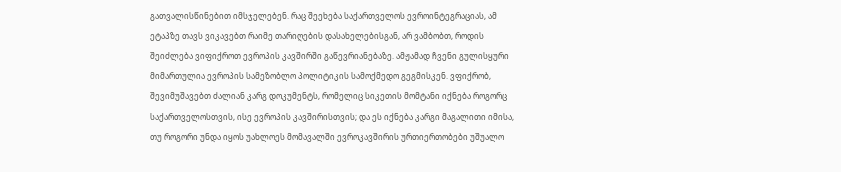გათვალისწინებით იმსჯელებენ. რაც შეეხება საქართველოს ევროინტეგრაციას, ამ ეტაპზე თავს ვიკავებთ რაიმე თარიღების დასახელებისგან, არ ვამბობთ, როდის შეიძლება ვიფიქროთ ევროპის კავშირში გაწევრიანებაზე. ამჟამად ჩვენი გულისყური მიმართულია ევროპის სამეზობლო პოლიტიკის სამოქმედო გეგმისკენ. ვფიქრობ, შევიმუშავებთ ძალიან კარგ დოკუმენტს, რომელიც სიკეთის მომტანი იქნება როგორც საქართველოსთვის, ისე ევროპის კავშირისთვის; და ეს იქნება კარგი მაგალითი იმისა, თუ როგორი უნდა იყოს უახლოეს მომავალში ევროკავშირის ურთიერთობები უშუალო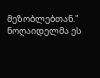მეზობლებთან." ნოღაიდელმა ეს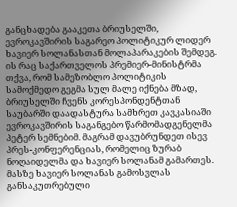განცხადება გააკეთა ბრიუსელში, ევროკავშირის საგარეო პოლიტიკურ ლიდერ ხავიერ სოლანასთან მოლაპარაკების შემდეგ.
ის რაც საქართველოს პრემიერ-მინისტრმა თქვა, რომ სამეზობლო პოლიტიკის სამოქმედო გეგმა სულ მალე იქნება მზად, ბრიუსელში ჩვენს კორესპონდენტთან საუბარში დაადასტურა სამხრეთ კავკასიაში ევროკავშირის საგანგებო წარმომადგენელმა პეტერ სემნებიმ. მაგრამ დავუბრუნდეთ ისევ პრეს-კონფერენციას, რომელიც ზურაბ ნოღაიდელმა და ხავიერ სოლანამ გამართეს.
მასზე ხავიერ სოლანას გამოსვლას განსაკუთრებული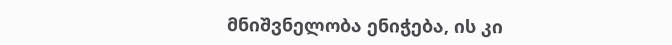მნიშვნელობა ენიჭება, ის კი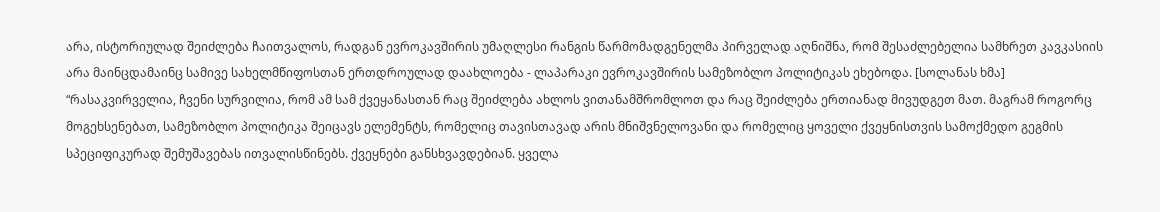არა, ისტორიულად შეიძლება ჩაითვალოს, რადგან ევროკავშირის უმაღლესი რანგის წარმომადგენელმა პირველად აღნიშნა, რომ შესაძლებელია სამხრეთ კავკასიის არა მაინცდამაინც სამივე სახელმწიფოსთან ერთდროულად დაახლოება - ლაპარაკი ევროკავშირის სამეზობლო პოლიტიკას ეხებოდა. [სოლანას ხმა] “რასაკვირველია, ჩვენი სურვილია, რომ ამ სამ ქვეყანასთან რაც შეიძლება ახლოს ვითანამშრომლოთ და რაც შეიძლება ერთიანად მივუდგეთ მათ. მაგრამ როგორც მოგეხსენებათ, სამეზობლო პოლიტიკა შეიცავს ელემენტს, რომელიც თავისთავად არის მნიშვნელოვანი და რომელიც ყოველი ქვეყნისთვის სამოქმედო გეგმის სპეციფიკურად შემუშავებას ითვალისწინებს. ქვეყნები განსხვავდებიან. ყველა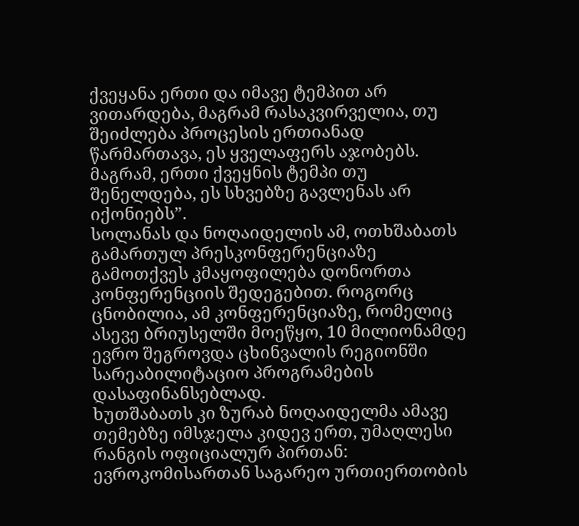ქვეყანა ერთი და იმავე ტემპით არ ვითარდება, მაგრამ რასაკვირველია, თუ შეიძლება პროცესის ერთიანად წარმართავა, ეს ყველაფერს აჯობებს. მაგრამ, ერთი ქვეყნის ტემპი თუ შენელდება, ეს სხვებზე გავლენას არ იქონიებს”.
სოლანას და ნოღაიდელის ამ, ოთხშაბათს გამართულ პრესკონფერენციაზე გამოთქვეს კმაყოფილება დონორთა კონფერენციის შედეგებით. როგორც ცნობილია, ამ კონფერენციაზე, რომელიც ასევე ბრიუსელში მოეწყო, 10 მილიონამდე ევრო შეგროვდა ცხინვალის რეგიონში სარეაბილიტაციო პროგრამების დასაფინანსებლად.
ხუთშაბათს კი ზურაბ ნოღაიდელმა ამავე თემებზე იმსჯელა კიდევ ერთ, უმაღლესი რანგის ოფიციალურ პირთან: ევროკომისართან საგარეო ურთიერთობის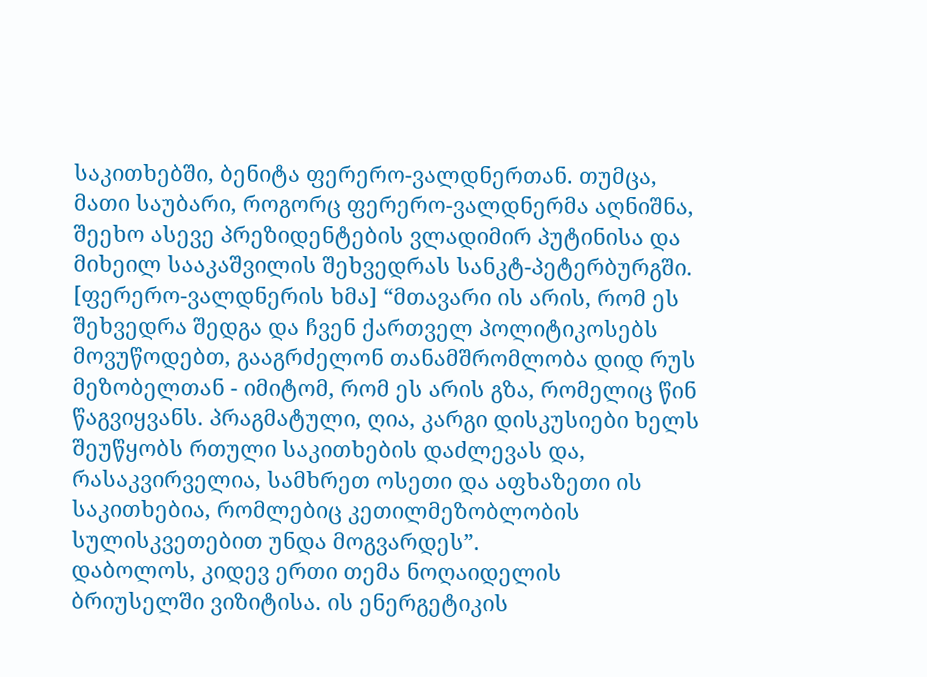საკითხებში, ბენიტა ფერერო-ვალდნერთან. თუმცა, მათი საუბარი, როგორც ფერერო-ვალდნერმა აღნიშნა, შეეხო ასევე პრეზიდენტების ვლადიმირ პუტინისა და მიხეილ სააკაშვილის შეხვედრას სანკტ-პეტერბურგში.
[ფერერო-ვალდნერის ხმა] “მთავარი ის არის, რომ ეს შეხვედრა შედგა და ჩვენ ქართველ პოლიტიკოსებს მოვუწოდებთ, გააგრძელონ თანამშრომლობა დიდ რუს მეზობელთან - იმიტომ, რომ ეს არის გზა, რომელიც წინ წაგვიყვანს. პრაგმატული, ღია, კარგი დისკუსიები ხელს შეუწყობს რთული საკითხების დაძლევას და, რასაკვირველია, სამხრეთ ოსეთი და აფხაზეთი ის საკითხებია, რომლებიც კეთილმეზობლობის სულისკვეთებით უნდა მოგვარდეს”.
დაბოლოს, კიდევ ერთი თემა ნოღაიდელის ბრიუსელში ვიზიტისა. ის ენერგეტიკის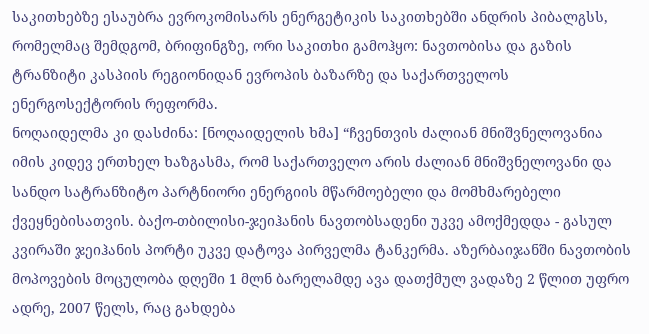საკითხებზე ესაუბრა ევროკომისარს ენერგეტიკის საკითხებში ანდრის პიბალგსს, რომელმაც შემდგომ, ბრიფინგზე, ორი საკითხი გამოჰყო: ნავთობისა და გაზის ტრანზიტი კასპიის რეგიონიდან ევროპის ბაზარზე და საქართველოს ენერგოსექტორის რეფორმა.
ნოღაიდელმა კი დასძინა: [ნოღაიდელის ხმა] “ჩვენთვის ძალიან მნიშვნელოვანია იმის კიდევ ერთხელ ხაზგასმა, რომ საქართველო არის ძალიან მნიშვნელოვანი და სანდო სატრანზიტო პარტნიორი ენერგიის მწარმოებელი და მომხმარებელი ქვეყნებისათვის. ბაქო-თბილისი-ჯეიჰანის ნავთობსადენი უკვე ამოქმედდა - გასულ კვირაში ჯეიჰანის პორტი უკვე დატოვა პირველმა ტანკერმა. აზერბაიჯანში ნავთობის მოპოვების მოცულობა დღეში 1 მლნ ბარელამდე ავა დათქმულ ვადაზე 2 წლით უფრო ადრე, 2007 წელს, რაც გახდება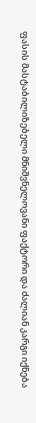ფასის მასტაბილიზებელი მნიშვნელოვანი ფაქტორი და ძალიან კარგი იქნება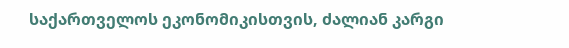საქართველოს ეკონომიკისთვის, ძალიან კარგი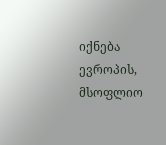იქნება ევროპის, მსოფლიო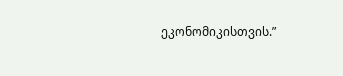ეკონომიკისთვის.”